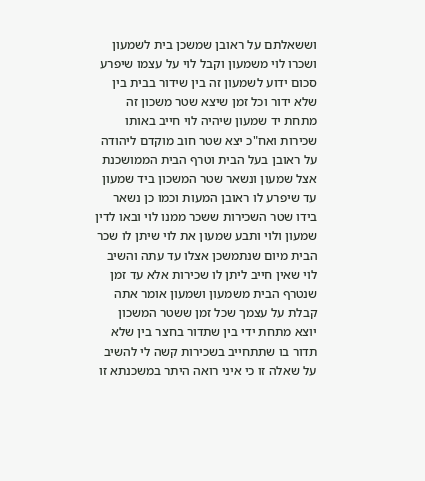וששאלתם על ראובן שמשכן בית לשמעון ושכרו לוי משמעון וקבל לוי על עצמו שיפרע סכום ידוע לשמעון זה בין שידור בבית בין שלא ידור וכל זמן שיצא שטר משכון זה מתחת יד שמעון שיהיה לוי חייב באותו שכירות ואח"כ יצא שטר חוב מוקדם ליהודה על ראובן בעל הבית וטרף הבית הממושכנת אצל שמעון ונשאר שטר המשכון ביד שמעון עד שיפרע לו ראובן המעות וכמו כן נשאר בידו שטר השכירות ששכר ממנו לוי ובאו לדין שמעון ולוי ותבע שמעון את לוי שיתן לו שכר הבית מיום שנתמשכן אצלו עד עתה והשיב לוי שאין חייב ליתן לו שכירות אלא עד זמן שנטרף הבית משמעון ושמעון אומר אתה קבלת על עצמך שכל זמן ששטר המשכון יוצא מתחת ידי בין שתדור בחצר בין שלא תדור בו שתתחייב בשכירות קשה לי להשיב על שאלה זו כי איני רואה היתר במשכנתא זו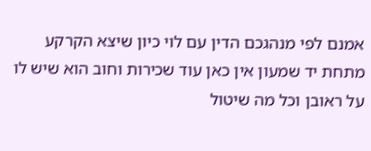אמנם לפי מנהגכם הדין עם לוי כיון שיצא הקרקע מתחת יד שמעון אין כאן עוד שכירות וחוב הוא שיש לו על ראובן וכל מה שיטול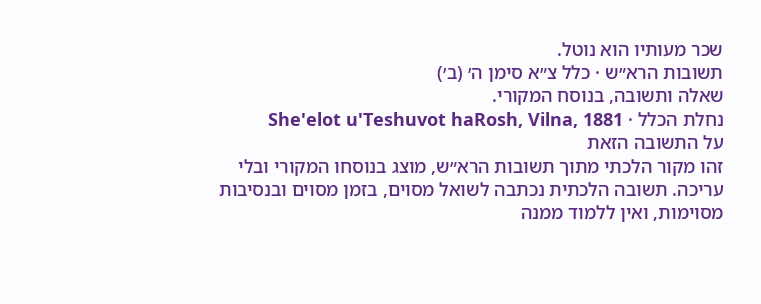שכר מעותיו הוא נוטל.
תשובות הרא״ש · כלל צ״א סימן ה׳ (ב׳)
שאלה ותשובה, בנוסח המקורי.
נחלת הכלל · She'elot u'Teshuvot haRosh, Vilna, 1881
על התשובה הזאת
זהו מקור הלכתי מתוך תשובות הרא״ש, מוצג בנוסחו המקורי ובלי עריכה. תשובה הלכתית נכתבה לשואל מסוים, בזמן מסוים ובנסיבות מסוימות, ואין ללמוד ממנה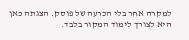למקרה אחר בלי הכרעה של פוסק. הצגתה כאן היא לצורך לימוד המקור בלבד.